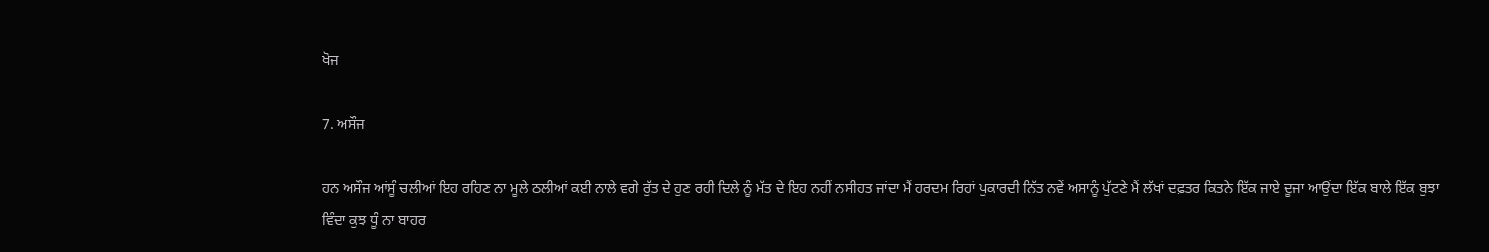ਖੋਜ

7. ਅਸੌਜ

ਹਨ ਅਸੌਜ ਆਂਸੂੰ ਚਲੀਆਂ ਇਹ ਰਹਿਣ ਨਾ ਮੂਲੇ ਠਲੀਆਂ ਕਈ ਨਾਲੇ ਵਗੇ ਰੁੱਤ ਦੇ ਹੁਣ ਰਹੀ ਦਿਲੇ ਨੂੰ ਮੱਤ ਦੇ ਇਹ ਨਹੀਂ ਨਸੀਹਤ ਜਾਂਦਾ ਮੈਂ ਹਰਦਮ ਰਿਹਾਂ ਪੁਕਾਰਦੀ ਨਿੱਤ ਨਵੇਂ ਅਸਾਨੂੰ ਪੁੱਟਣੇ ਮੈਂ ਲੱਖਾਂ ਦਫ਼ਤਰ ਕਿਤਨੇ ਇੱਕ ਜਾਏ ਦੂਜਾ ਆਉਂਦਾ ਇੱਕ ਬਾਲੇ ਇੱਕ ਬੁਝਾ ਵਿੰਦਾ ਕੁਝ ਧੂੰ ਨਾ ਬਾਹਰ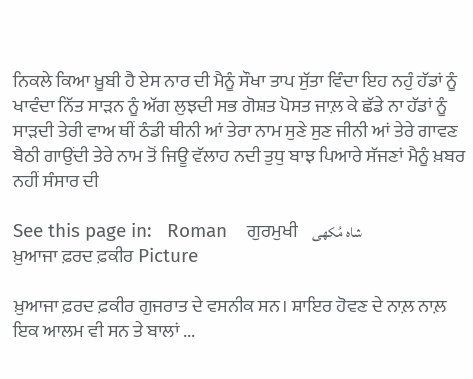ਨਿਕਲੇ ਕਿਆ ਖ਼ੂਬੀ ਹੈ ਏਸ ਨਾਰ ਦੀ ਮੈਨੂੰ ਸੌਖਾ ਤਾਪ ਸੁੱਤਾ ਵਿੰਦਾ ਇਹ ਨਹੁੰ ਹੱਡਾਂ ਨੂੰ ਖਾਵੰਦਾ ਨਿੱਤ ਸਾੜਨ ਨੂੰ ਅੱਗ ਲੁਝਦੀ ਸਭ ਗੋਸ਼ਤ ਪੋਸਤ ਜਾਲ਼ ਕੇ ਛੱਡੇ ਨਾ ਹੱਡਾਂ ਨੂੰ ਸਾੜਦੀ ਤੇਰੀ ਵਾਅ ਥੀਂ ਠੰਡੀ ਥੀਨੀ ਆਂ ਤੇਰਾ ਨਾਮ ਸੁਣੇ ਸੁਣ ਜੀਨੀ ਆਂ ਤੇਰੇ ਗਾਵਣ ਬੈਠੀ ਗਾਉਂਦੀ ਤੇਰੇ ਨਾਮ ਤੋਂ ਜਿਊ ਵੱਲਾਹ ਨਦੀ ਤੁਧੁ ਬਾਝ ਪਿਆਰੇ ਸੱਜਣਾਂ ਮੈਨੂੰ ਖ਼ਬਰ ਨਹੀਂ ਸੰਸਾਰ ਦੀ

See this page in:   Roman    ਗੁਰਮੁਖੀ    شاہ مُکھی
ਖ਼ੁਆਜਾ ਫ਼ਰਦ ਫ਼ਕੀਰ Picture

ਖ਼ੁਆਜਾ ਫ਼ਰਦ ਫ਼ਕੀਰ ਗੁਜਰਾਤ ਦੇ ਵਸਨੀਕ ਸਨ। ਸ਼ਾਇਰ ਹੋਵਣ ਦੇ ਨਾਲ਼ ਨਾਲ਼ ਇਕ ਆਲਮ ਵੀ ਸਨ ਤੇ ਬਾਲਾਂ ...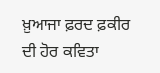ਖ਼ੁਆਜਾ ਫ਼ਰਦ ਫ਼ਕੀਰ ਦੀ ਹੋਰ ਕਵਿਤਾ